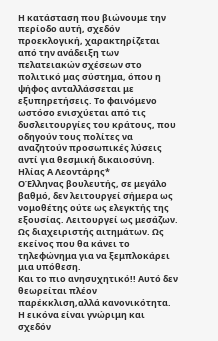Η κατάσταση που βιώνουμε την περίοδο αυτή, σχεδόν προεκλογική, χαρακτηρίζεται από την ανάδειξη των πελατειακών σχέσεων στο πολιτικό μας σύστημα, όπου η ψήφος ανταλλάσσεται με εξυπηρετήσεις. Το φαινόμενο ωστόσο ενισχύεται από τις δυσλειτουργίες του κράτους, που οδηγούν τους πολίτες να αναζητούν προσωπικές λύσεις αντί για θεσμική δικαιοσύνη.
Ηλίας Α Λεοντάρης*
ΟΈλληνας βουλευτής, σε μεγάλο βαθμό, δεν λειτουργεί σήμερα ως νομοθέτης ούτε ως ελεγκτής της εξουσίας. Λειτουργεί ως μεσάζων. Ως διαχειριστής αιτημάτων. Ως εκείνος που θα κάνει το τηλεφώνημα για να ξεμπλοκάρει μια υπόθεση.
Και το πιο ανησυχητικό!! Αυτό δεν θεωρείται πλέον παρέκκλιση,αλλά κανονικότητα.
Η εικόνα είναι γνώριμη και σχεδόν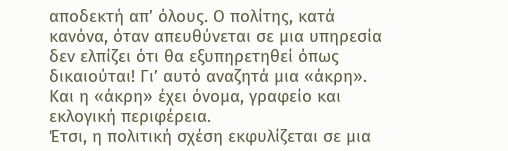αποδεκτή απ’ όλους. Ο πολίτης, κατά κανόνα, όταν απευθύνεται σε μια υπηρεσία δεν ελπίζει ότι θα εξυπηρετηθεί όπως δικαιούται! Γι’ αυτό αναζητά μια «άκρη». Και η «άκρη» έχει όνομα, γραφείο και εκλογική περιφέρεια.
Έτσι, η πολιτική σχέση εκφυλίζεται σε μια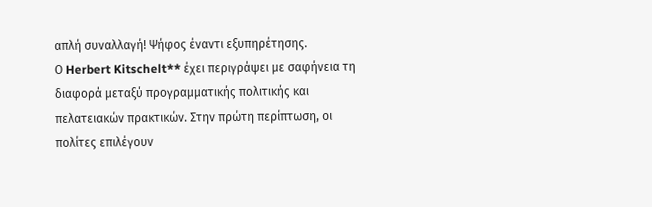απλή συναλλαγή! Ψήφος έναντι εξυπηρέτησης.
Ο Herbert Kitschelt** έχει περιγράψει με σαφήνεια τη διαφορά μεταξύ προγραμματικής πολιτικής και πελατειακών πρακτικών. Στην πρώτη περίπτωση, οι πολίτες επιλέγουν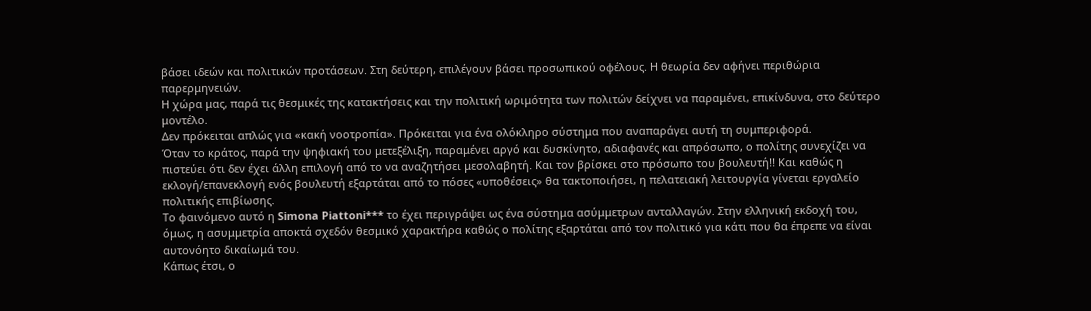βάσει ιδεών και πολιτικών προτάσεων. Στη δεύτερη, επιλέγουν βάσει προσωπικού οφέλους. Η θεωρία δεν αφήνει περιθώρια παρερμηνειών.
Η χώρα μας, παρά τις θεσμικές της κατακτήσεις και την πολιτική ωριμότητα των πολιτών δείχνει να παραμένει, επικίνδυνα, στο δεύτερο μοντέλο.
Δεν πρόκειται απλώς για «κακή νοοτροπία». Πρόκειται για ένα ολόκληρο σύστημα που αναπαράγει αυτή τη συμπεριφορά.
Όταν το κράτος, παρά την ψηφιακή του μετεξέλιξη, παραμένει αργό και δυσκίνητο, αδιαφανές και απρόσωπο, ο πολίτης συνεχίζει να πιστεύει ότι δεν έχει άλλη επιλογή από το να αναζητήσει μεσολαβητή. Και τον βρίσκει στο πρόσωπο του βουλευτή!! Και καθώς η εκλογή/επανεκλογή ενός βουλευτή εξαρτάται από το πόσες «υποθέσεις» θα τακτοποιήσει, η πελατειακή λειτουργία γίνεται εργαλείο πολιτικής επιβίωσης.
Το φαινόμενο αυτό η Simona Piattoni*** το έχει περιγράψει ως ένα σύστημα ασύμμετρων ανταλλαγών. Στην ελληνική εκδοχή του, όμως, η ασυμμετρία αποκτά σχεδόν θεσμικό χαρακτήρα καθώς ο πολίτης εξαρτάται από τον πολιτικό για κάτι που θα έπρεπε να είναι αυτονόητο δικαίωμά του.
Κάπως έτσι, ο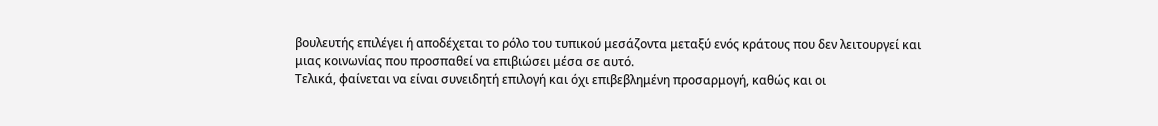βουλευτής επιλέγει ή αποδέχεται το ρόλο του τυπικού μεσάζοντα μεταξύ ενός κράτους που δεν λειτουργεί και μιας κοινωνίας που προσπαθεί να επιβιώσει μέσα σε αυτό.
Τελικά, φαίνεται να είναι συνειδητή επιλογή και όχι επιβεβλημένη προσαρμογή, καθώς και οι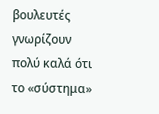βουλευτές γνωρίζουν πολύ καλά ότι το «σύστημα»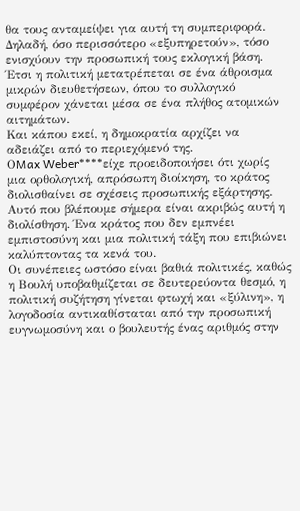θα τους ανταμείψει για αυτή τη συμπεριφορά. Δηλαδή, όσο περισσότερο «εξυπηρετούν», τόσο ενισχύουν την προσωπική τους εκλογική βάση. Έτσι η πολιτική μετατρέπεται σε ένα άθροισμα μικρών διευθετήσεων, όπου το συλλογικό συμφέρον χάνεται μέσα σε ένα πλήθος ατομικών αιτημάτων.
Και κάπου εκεί, η δημοκρατία αρχίζει να αδειάζει από το περιεχόμενό της.
ΟMax Weber****είχε προειδοποιήσει ότι χωρίς μια ορθολογική, απρόσωπη διοίκηση, το κράτος διολισθαίνει σε σχέσεις προσωπικής εξάρτησης. Αυτό που βλέπουμε σήμερα είναι ακριβώς αυτή η διολίσθηση. Ένα κράτος που δεν εμπνέει εμπιστοσύνη και μια πολιτική τάξη που επιβιώνει καλύπτοντας τα κενά του.
Οι συνέπειες ωστόσο είναι βαθιά πολιτικές, καθώς η Βουλή υποβαθμίζεται σε δευτερεύοντα θεσμό, η πολιτική συζήτηση γίνεται φτωχή και «ξύλινη», η λογοδοσία αντικαθίσταται από την προσωπική ευγνωμοσύνη και ο βουλευτής ένας αριθμός στην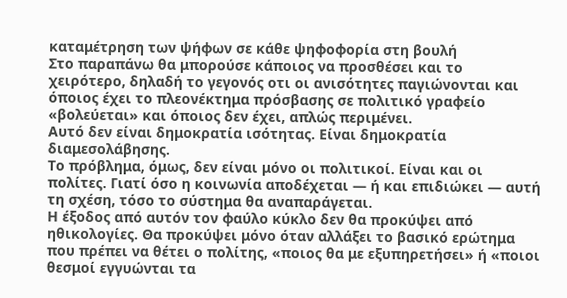καταμέτρηση των ψήφων σε κάθε ψηφοφορία στη βουλή
Στο παραπάνω θα μπορούσε κάποιος να προσθέσει και το χειρότερο, δηλαδή το γεγονός οτι οι ανισότητες παγιώνονται και όποιος έχει το πλεονέκτημα πρόσβασης σε πολιτικό γραφείο «βολεύεται» και όποιος δεν έχει, απλώς περιμένει.
Αυτό δεν είναι δημοκρατία ισότητας. Είναι δημοκρατία διαμεσολάβησης.
Το πρόβλημα, όμως, δεν είναι μόνο οι πολιτικοί. Είναι και οι πολίτες. Γιατί όσο η κοινωνία αποδέχεται — ή και επιδιώκει — αυτή τη σχέση, τόσο το σύστημα θα αναπαράγεται.
Η έξοδος από αυτόν τον φαύλο κύκλο δεν θα προκύψει από ηθικολογίες. Θα προκύψει μόνο όταν αλλάξει το βασικό ερώτημα που πρέπει να θέτει ο πολίτης, «ποιος θα με εξυπηρετήσει» ή «ποιοι θεσμοί εγγυώνται τα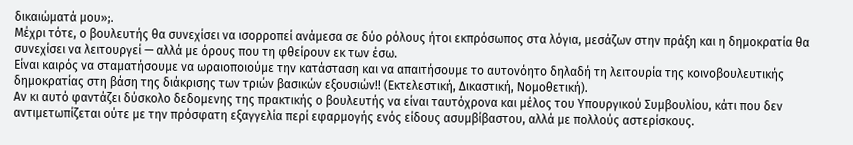δικαιώματά μου»;.
Μέχρι τότε, ο βουλευτής θα συνεχίσει να ισορροπεί ανάμεσα σε δύο ρόλους ήτοι εκπρόσωπος στα λόγια, μεσάζων στην πράξη και η δημοκρατία θα συνεχίσει να λειτουργεί — αλλά με όρους που τη φθείρουν εκ των έσω.
Είναι καιρός να σταματήσουμε να ωραιοποιούμε την κατάσταση και να απαιτήσουμε το αυτονόητο δηλαδή τη λειτουρία της κοινοβουλευτικής δημοκρατίας στη βάση της διάκρισης των τριών βασικών εξουσιών!! (Εκτελεστική, Δικαστική, Νομοθετική).
Αν κι αυτό φαντάζει δύσκολο δεδομενης της πρακτικής ο βουλευτής να είναι ταυτόχρονα και μέλος του Υπουργικού Συμβουλίου, κάτι που δεν αντιμετωπίζεται ούτε με την πρόσφατη εξαγγελία περί εφαρμογής ενός είδους ασυμβίβαστου, αλλά με πολλούς αστερίσκους.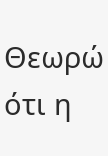Θεωρώ ότι η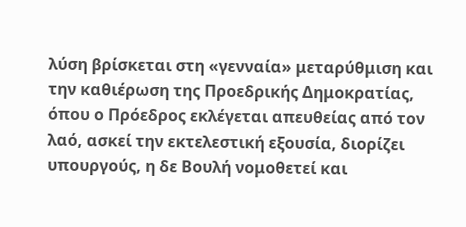λύση βρίσκεται στη «γενναία» μεταρύθμιση και την καθιέρωση της Προεδρικής Δημοκρατίας, όπου ο Πρόεδρος εκλέγεται απευθείας από τον λαό, ασκεί την εκτελεστική εξουσία, διορίζει υπουργούς, η δε Βουλή νομοθετεί και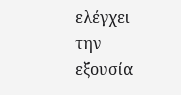ελέγχει την εξουσία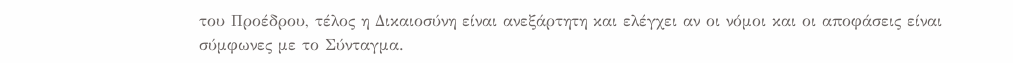του Προέδρου, τέλος η Δικαιοσύνη είναι ανεξάρτητη και ελέγχει αν οι νόμοι και οι αποφάσεις είναι σύμφωνες με το Σύνταγμα.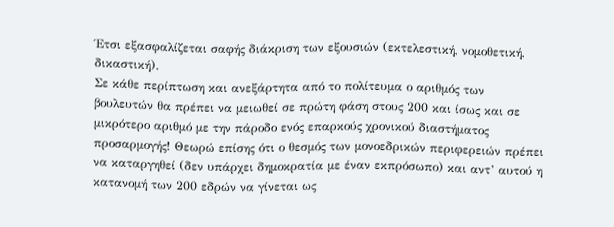Έτσι εξασφαλίζεται σαφής διάκριση των εξουσιών (εκτελεστική, νομοθετική, δικαστική).
Σε κάθε περίπτωση και ανεξάρτητα από το πολίτευμα ο αριθμός των βουλευτών θα πρέπει να μειωθεί σε πρώτη φάση στους 200 και ίσως και σε μικρότερο αριθμό με την πάροδο ενός επαρκούς χρονικού διαστήματος προσαρμογής! Θεωρώ επίσης ότι ο θεσμός των μονοεδρικών περιφερειών πρέπει να καταργηθεί (δεν υπάρχει δημοκρατία με έναν εκπρόσωπο) και αντ’ αυτού η κατανομή των 200 εδρών να γίνεται ως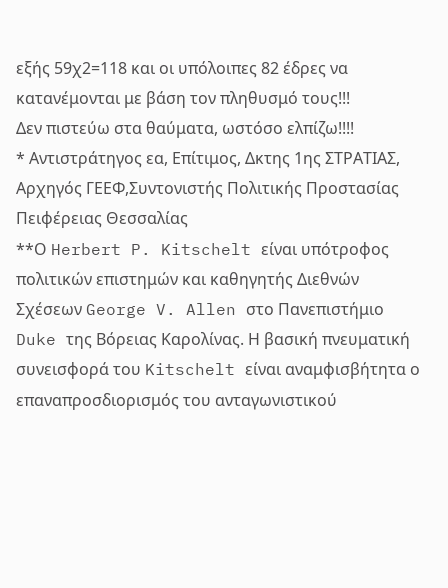εξής 59χ2=118 και οι υπόλοιπες 82 έδρες να κατανέμονται με βάση τον πληθυσμό τους!!!
Δεν πιστεύω στα θαύματα, ωστόσο ελπίζω!!!!
* Αντιστράτηγος εα, Επίτιμος, Δκτης 1ης ΣΤΡΑΤΙΑΣ, Αρχηγός ΓΕΕΦ,Συντονιστής Πολιτικής Προστασίας Πειφέρειας Θεσσαλίας
**Ο Herbert P. Kitschelt είναι υπότροφος πολιτικών επιστημών και καθηγητής Διεθνών Σχέσεων George V. Allen στο Πανεπιστήμιο Duke της Βόρειας Καρολίνας. Η βασική πνευματική συνεισφορά του Kitschelt είναι αναμφισβήτητα ο επαναπροσδιορισμός του ανταγωνιστικού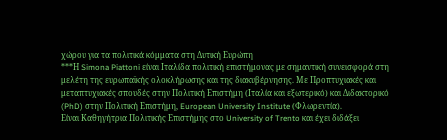χώρου για τα πολιτικά κόμματα στη Δυτική Ευρώπη
***Η Simona Piattoni είναι Ιταλίδα πολιτική επιστήμονας με σημαντική συνεισφορά στη μελέτη της ευρωπαϊκής ολοκλήρωσης και της διακυβέρνησης. Με Προπτυχιακές και μεταπτυχιακές σπουδές στην Πολιτική Επιστήμη (Ιταλία και εξωτερικό) και Διδακτορικό (PhD) στην Πολιτική Επιστήμη, European University Institute (Φλωρεντία).
Είναι Καθηγήτρια Πολιτικής Επιστήμης στο University of Trento και έχει διδάξει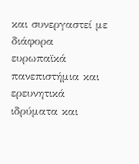και συνεργαστεί με διάφορα ευρωπαϊκά πανεπιστήμια και ερευνητικά ιδρύματα και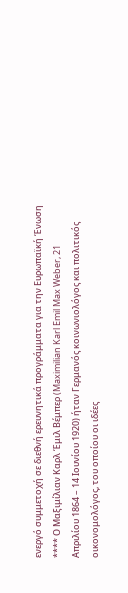ενεργό συμμετοχή σε διεθνή ερευνητικά προγράμματα για την Ευρωπαϊκή Ένωση
**** Ο Μαξιμίλιαν Καρλ Έμιλ Βέμπερ (Maximilian Karl Emil Max Weber, 21 Απριλίου 1864 – 14 Ιουνίου 1920) ήταν Γερμανός κοινωνιολόγος και πολιτικός οικονομολόγος, του οποίου οι ιδέες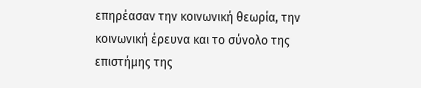επηρέασαν την κοινωνική θεωρία, την κοινωνική έρευνα και το σύνολο της επιστήμης της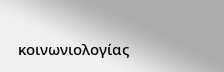κοινωνιολογίας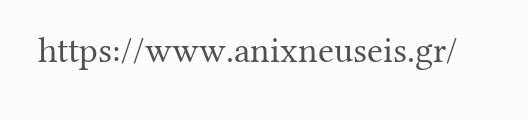https://www.anixneuseis.gr/